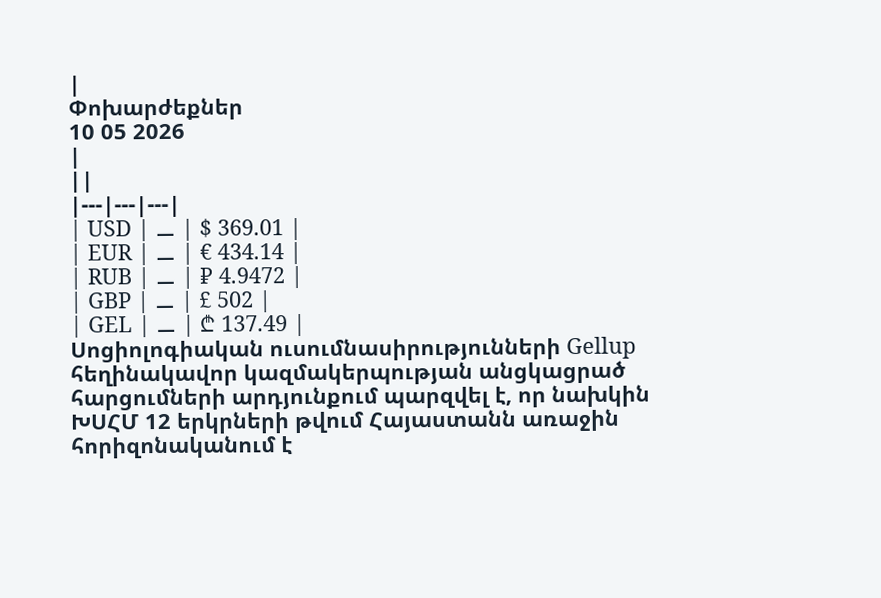|
Փոխարժեքներ
10 05 2026
|
||
|---|---|---|
| USD | ⚊ | $ 369.01 |
| EUR | ⚊ | € 434.14 |
| RUB | ⚊ | ₽ 4.9472 |
| GBP | ⚊ | £ 502 |
| GEL | ⚊ | ₾ 137.49 |
Սոցիոլոգիական ուսումնասիրությունների Gellup հեղինակավոր կազմակերպության անցկացրած հարցումների արդյունքում պարզվել է, որ նախկին ԽՍՀՄ 12 երկրների թվում Հայաստանն առաջին հորիզոնականում է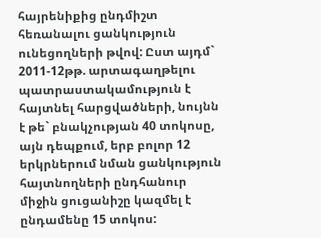հայրենիքից ընդմիշտ հեռանալու ցանկություն ունեցողների թվով: Ըստ այդմ` 2011-12թթ. արտագաղթելու պատրաստակամություն է հայտնել հարցվածների, նույնն է թե` բնակչության 40 տոկոսը, այն դեպքում, երբ բոլոր 12 երկրներում նման ցանկություն հայտնողների ընդհանուր միջին ցուցանիշը կազմել է ընդամենը 15 տոկոս: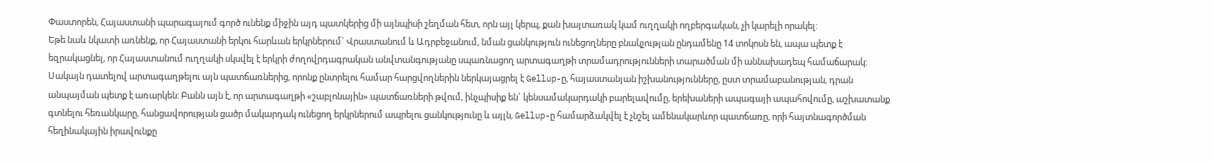Փաստորեն, Հայաստանի պարագայում գործ ունենք միջին այդ պատկերից մի այնպիսի շեղման հետ, որն այլ կերպ, քան խայտառակ կամ ուղղակի ողբերգական, չի կարելի որակել:
Եթե նաև նկատի առնենք, որ Հայաստանի երկու հարևան երկրներում` Վրաստանում և Ադրբեջանում, նման ցանկություն ունեցողները բնակչության ընդամենը 14 տոկոսն են, ապա պետք է եզրակացնել, որ Հայաստանում ուղղակի սկսվել է երկրի ժողովրդագրական անվտանգությանը սպառնացող արտագաղթի տրամադրությունների տարածման մի աննախադեպ համաճարակ:
Սակայն դատելով արտագաղթելու այն պատճառներից, որոնք ընտրելու համար հարցվողներին ներկայացրել է Gellup-ը, հայաստանյան իշխանությունները, ըստ տրամաբանության, դրան անպայման պետք է առարկեն: Բանն այն է, որ արտագաղթի «շաբլոնային» պատճառների թվում, ինչպիսիք են` կենսամակարդակի բարելավումը, երեխաների ապագայի ապահովումը, աշխատանք գտնելու հեռանկարը, հանցավորության ցածր մակարդակ ունեցող երկրներում ապրելու ցանկությունը և այլն, Gellup-ը համարձակվել է չնշել ամենակարևոր պատճառը, որի հայտնագործման հեղինակային իրավունքը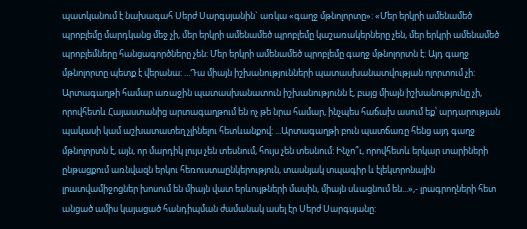պատկանում է նախագահ Սերժ Սարգսյանին` առկա «գաղջ մթնոլորտը»: «Մեր երկրի ամենամեծ պրոբլեմը մարդկանց մեջ չի, մեր երկրի ամենամեծ պրոբլեմը կաշառակերները չեն, մեր երկրի ամենամեծ պրոբլեմները հանցագործները չեն: Մեր երկրի ամենամեծ պրոբլեմը գաղջ մթնոլորտն է: Այդ գաղջ մթնոլորտը պետք է վերանա: ...Դա միայն իշխանությունների պատասխանատվության ոլորտում չի: Արտագաղթի համար առաջին պատասխանատուն իշխանությունն է, բայց միայն իշխանությունը չի, որովհետև Հայաստանից արտագաղթում են ոչ թե նրա համար, ինչպես հաճախ ասում եք՝ արդարության պակասի կամ աշխատատեղ չլինելու հետևանքով: ...Արտագաղթի բուն պատճառը հենց այդ գաղջ մթնոլորտն է, այն, որ մարդիկ լույս չեն տեսնում, հույս չեն տեսնում: Ինչո՞ւ, որովհետև երկար տարիների ընթացքում առնվազն երկու հեռուստաընկերություն, տասնյակ տպագիր և էլեկտրոնային լրատվամիջոցներ խոսում են միայն վատ երևույթների մասին, միայն սևացնում են...»,- լրագրողների հետ անցած ամիս կայացած հանդիպման ժամանակ ասել էր Սերժ Սարգսյանը: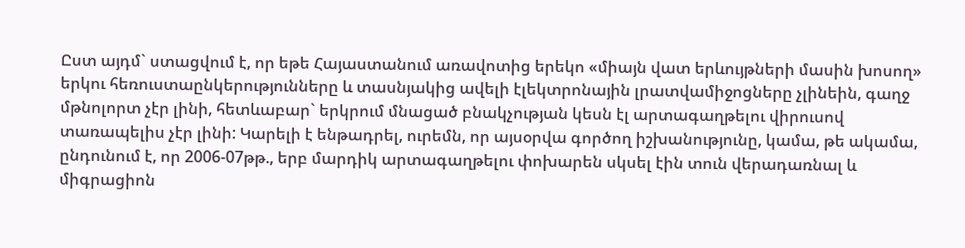Ըստ այդմ` ստացվում է, որ եթե Հայաստանում առավոտից երեկո «միայն վատ երևույթների մասին խոսող» երկու հեռուստաընկերությունները և տասնյակից ավելի էլեկտրոնային լրատվամիջոցները չլինեին, գաղջ մթնոլորտ չէր լինի, հետևաբար` երկրում մնացած բնակչության կեսն էլ արտագաղթելու վիրուսով տառապելիս չէր լինի: Կարելի է ենթադրել, ուրեմն, որ այսօրվա գործող իշխանությունը, կամա, թե ակամա, ընդունում է, որ 2006-07թթ., երբ մարդիկ արտագաղթելու փոխարեն սկսել էին տուն վերադառնալ և միգրացիոն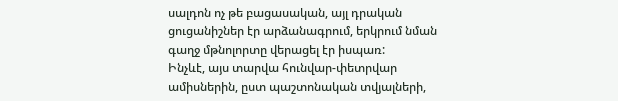սալդոն ոչ թե բացասական, այլ դրական ցուցանիշներ էր արձանագրում, երկրում նման գաղջ մթնոլորտը վերացել էր իսպառ:
Ինչևէ, այս տարվա հունվար-փետրվար ամիսներին, ըստ պաշտոնական տվյալների,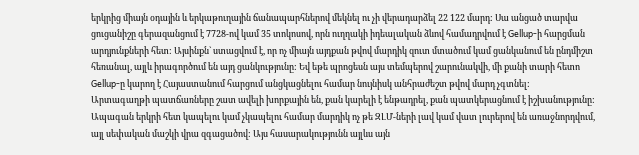երկրից միայն օդային և երկաթուղային ճանապարհներով մեկնել ու չի վերադարձել 22 122 մարդ: Սա անցած տարվա ցուցանիշը գերազանցում է 7728-ով կամ 35 տոկոսով, որն ուղղակի իդեալական ձևով համադրվում է Gellup-ի հարցման արդյունքների հետ: Այսինքն` ստացվում է, որ ոչ միայն այդքան թվով մարդիկ զուտ մտածում կամ ցանկանում են ընդմիշտ հեռանալ, այլև իրագործում են այդ ցանկությունը: Եվ եթե պրոցեսն այս տեմպերով շարունակվի, մի քանի տարի հետո Gellup-ը կարող է Հայաստանում հարցում անցկացնելու համար նույնիսկ անհրաժեշտ թվով մարդ չգտնել:
Արտագաղթի պատճառները շատ ավելի խորքային են, քան կարելի է ենթադրել, քան պատկերացնում է իշխանությունը: Ապագան երկրի հետ կապելու կամ չկապելու համար մարդիկ ոչ թե ԶԼՄ-ների լավ կամ վատ լուրերով են առաջնորդվում, այլ սեփական մաշկի վրա զգացածով: Այս հասարակությունն այլևս այն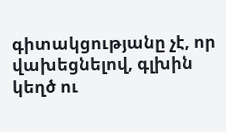գիտակցությանը չէ, որ վախեցնելով, գլխին կեղծ ու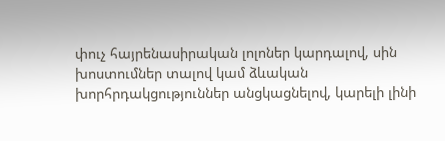փուչ հայրենասիրական լոլոներ կարդալով, սին խոստումներ տալով կամ ձևական խորհրդակցություններ անցկացնելով, կարելի լինի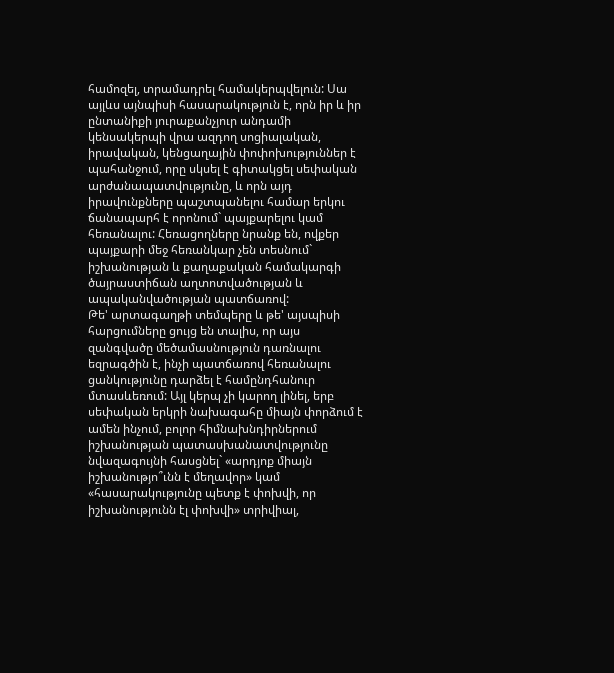համոզել, տրամադրել համակերպվելուն: Սա այլևս այնպիսի հասարակություն է, որն իր և իր ընտանիքի յուրաքանչյուր անդամի կենսակերպի վրա ազդող սոցիալական, իրավական, կենցաղային փոփոխություններ է պահանջում, որը սկսել է գիտակցել սեփական արժանապատվությունը, և որն այդ իրավունքները պաշտպանելու համար երկու ճանապարհ է որոնում` պայքարելու կամ հեռանալու: Հեռացողները նրանք են, ովքեր պայքարի մեջ հեռանկար չեն տեսնում` իշխանության և քաղաքական համակարգի ծայրաստիճան աղտոտվածության և ապականվածության պատճառով:
Թե' արտագաղթի տեմպերը և թե' այսպիսի հարցումները ցույց են տալիս, որ այս զանգվածը մեծամասնություն դառնալու եզրագծին է, ինչի պատճառով հեռանալու ցանկությունը դարձել է համընդհանուր մտասևեռում: Այլ կերպ չի կարող լինել, երբ սեփական երկրի նախագահը միայն փորձում է ամեն ինչում, բոլոր հիմնախնդիրներում իշխանության պատասխանատվությունը նվազագույնի հասցնել` «արդյոք միայն իշխանությո՞ւնն է մեղավոր» կամ «հասարակությունը պետք է փոխվի, որ իշխանությունն էլ փոխվի» տրիվիալ,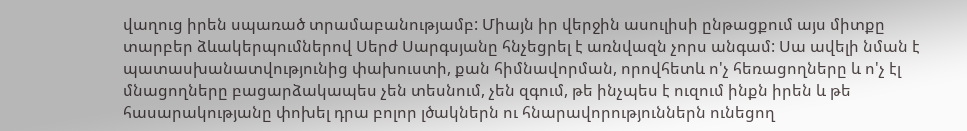վաղուց իրեն սպառած տրամաբանությամբ: Միայն իր վերջին ասուլիսի ընթացքում այս միտքը տարբեր ձևակերպումներով Սերժ Սարգսյանը հնչեցրել է առնվազն չորս անգամ: Սա ավելի նման է պատասխանատվությունից փախուստի, քան հիմնավորման, որովհետև ո'չ հեռացողները և ո'չ էլ մնացողները բացարձակապես չեն տեսնում, չեն զգում, թե ինչպես է ուզում ինքն իրեն և թե հասարակությանը փոխել դրա բոլոր լծակներն ու հնարավորություններն ունեցող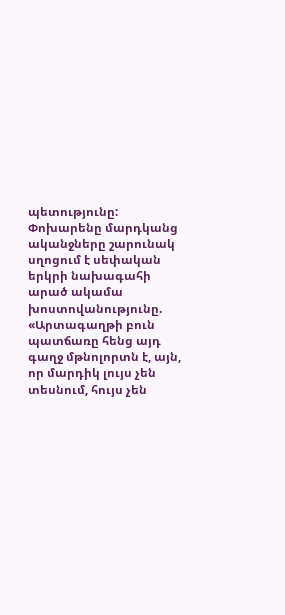պետությունը: Փոխարենը մարդկանց ականջները շարունակ սղոցում է սեփական երկրի նախագահի արած ակամա խոստովանությունը. «Արտագաղթի բուն պատճառը հենց այդ գաղջ մթնոլորտն է, այն, որ մարդիկ լույս չեն տեսնում, հույս չեն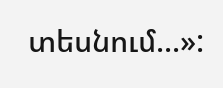տեսնում...»: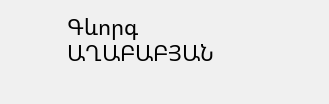Գևորգ ԱՂԱԲԱԲՅԱՆ